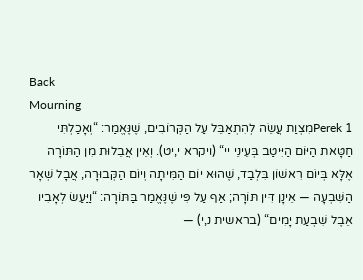Back
Mourning
Perek 1מִצְוַת עֲשֵׂה לְהִתְאַבֵּל עַל הַקְּרוֹבִים, שֶׁנֶּאֱמַר: “וְאָכַלְתִּי חַטָּאת הַיּוֹם הַיִּיטַב בְּעֵינֵי יי“ (ויקרא י,יט). וְאֵין אֲבֵלוּת מִן הַתּוֹרָה אֶלָּא בְּיוֹם רִאשׁוֹן בִּלְבַד, שֶׁהוּא יוֹם הַמִּיתָה וְיוֹם הַקְּבוּרָה, אֲבָל שְׁאָר הַשִּׁבְעָה — אֵינָן דִּין תּוֹרָה; אַף עַל פִּי שֶׁנֶּאֱמַר בַּתּוֹרָה: “וַיַּעַשׂ לְאָבִיו אֵבֶל שִׁבְעַת יָמִים“ (בראשית נ,י) —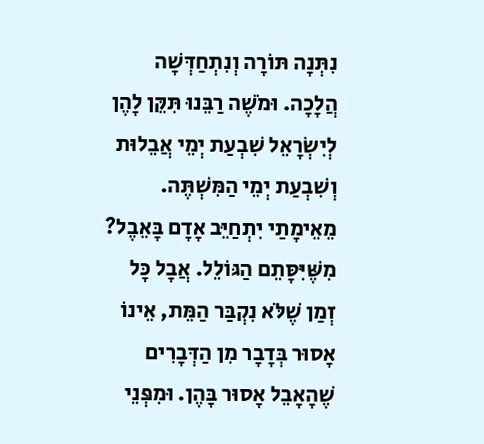נִתְּנָה תּוֹרָה וְנִתְחַדְּשָׁה הֲלָכָה. וּמֹשֶׁה רַבֵּנוּ תִּקֵּן לָהֶן לְיִשְׂרָאֵל שִׁבְעַת יְמֵי אֲבֵלוּת וְשִׁבְעַת יְמֵי הַמִּשְׁתֶּה.
מֵאֵימָתַי יִתְחַיֵּב אָדָם בָּאֵבֶל? מִשֶּׁיִּסָּתֵם הַגּוֹלֵל. אֲבָל כָּל זְמַן שֶׁלֹּא נִקְבַּר הַמֵּת, אֵינוֹ אָסוּר בְּדָבָר מִן הַדְּבָרִים שֶׁהָאָבֵל אָסוּר בָּהֶן. וּמִפְּנֵי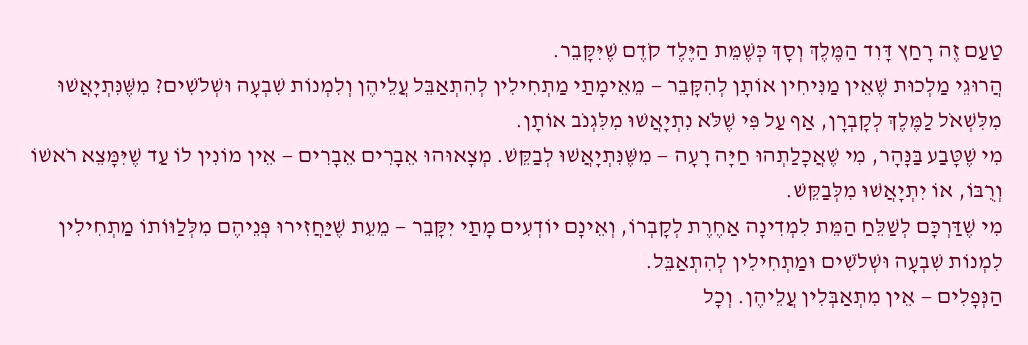טַעַם זֶה רָחַץ דָּוִד הַמֶּלֶךְ וְסָךְ כְּשֶׁמֵּת הַיֶּלֶד קֹדֶם שֶׁיִּקָּבֵר.
הֲרוּגֵי מַלְכוּת שֶׁאֵין מַנִּיחִין אוֹתָן לְהִקָּבֵר — מֵאֵימָתַי מַתְחִילִין לְהִתְאַבֵּל עֲלֵיהֶן וְלִמְנוֹת שִׁבְעָה וּשְׁלֹשִׁים? מִשֶּׁנִּתְיָאֲשׁוּ מִלִּשְׁאֹל לַמֶּלֶךְ לְקָבְרָן, אַף עַל פִּי שֶׁלֹּא נִתְיָאֲשׁוּ מִלִּגְנֹב אוֹתָן.
מִי שֶׁטָּבַע בַּנָּהָר, מִי שֶׁאֲכָלַתְהוּ חַיָּה רָעָה — מִשֶּׁנִּתְיָאֲשׁוּ לְבַקֵּשׁ. מְצָאוּהוּ אֵבָרִים אֵבָרִים — אֵין מוֹנִין לוֹ עַד שֶׁיִּמָּצֵא רֹאשׁוֹ וְרֻבּוֹ, אוֹ יִתְיָאֲשׁוּ מִלְּבַקֵּשׁ.
מִי שֶׁדַּרְכָּם לְשַׁלֵּחַ הַמֵּת לִמְדִינָה אַחֶרֶת לְקָבְרוֹ, וְאֵינָם יוֹדְעִים מָתַי יִקָּבֵר — מֵעֵת שֶׁיַּחֲזִירוּ פְּנֵיהֶם מִלְּלַוּוֹתוֹ מַתְחִילִין לִמְנוֹת שִׁבְעָה וּשְׁלֹשִׁים וּמַתְחִילִין לְהִתְאַבֵּל.
הַנְּפָלִים — אֵין מִתְאַבְּלִין עֲלֵיהֶן. וְכָל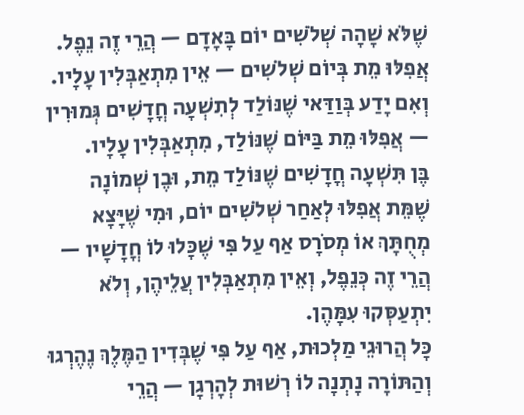שֶׁלֹּא שָׁהָה שְׁלֹשִׁים יוֹם בָּאָדָם — הֲרֵי זֶה נֵפֶל. אֲפִלּוּ מֵת בְּיוֹם שְׁלֹשִׁים — אֵין מִתְאַבְּלִין עָלָיו.
וְאִם יָדַע בְּוַדַּאי שֶׁנּוֹלַד לְתִשְׁעָה חֳדָשִׁים גְּמוּרִין — אֲפִלּוּ מֵת בַּיּוֹם שֶׁנּוֹלַד, מִתְאַבְּלִין עָלָיו.
בֶּן תִּשְׁעָה חֳדָשִׁים שֶׁנּוֹלַד מֵת, וּבֶן שְׁמוֹנָה שֶׁמֵּת אֲפִלּוּ לְאַחַר שְׁלֹשִׁים יוֹם, וּמִי שֶׁיָּצָא מְחֻתָּךְ אוֹ מְסֹרָס אַף עַל פִּי שֶׁכָּלוּ לוֹ חֳדָשָׁיו — הֲרֵי זֶה כְּנֵפֶל, וְאֵין מִתְאַבְּלִין עֲלֵיהֶן, וְלֹא יִתְעַסְּקוּ עִמָּהֶן.
כָּל הֲרוּגֵי מַלְכוּת, אַף עַל פִּי שֶׁבְּדִין הַמֶּלֶךְ נֶהֶרְגוּ וְהַתּוֹרָה נָתְנָה לוֹ רְשׁוּת לְהָרְגָן — הֲרֵי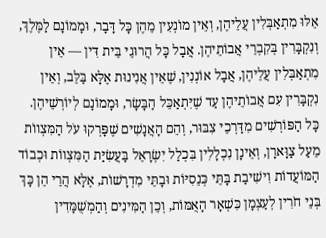אֵלּוּ מִתְאַבְּלִין עֲלֵיהֶן, וְאֵין מוֹנְעִין מֵהֶן כָּל דָּבָר, וּמָמוֹנָם לַמֶּלֶךְ, וְנִקְבָּרִין בְּקִבְרֵי אֲבוֹתֵיהֶן. אֲבָל כָּל הֲרוּגֵי בֵּית דִּין — אֵין מִתְאַבְּלִין עֲלֵיהֶן, אֲבָל אוֹנְנִין, שֶׁאֵין אֲנִינוּת אֶלָּא בַּלֵּב, וְאֵין נִקְבָּרִין עִם אֲבוֹתֵיהֶן עַד שֶׁיִּתְאַכֵּל הַבָּשָׂר, וּמָמוֹנָם לְיוֹרְשֵׁיהֶן.
כָּל הַפּוֹרְשִׁים מִדַּרְכֵי צִבּוּר, וְהֵם הָאֲנָשִׁים שֶׁפָּרְקוּ עֹל הַמִּצְווֹת מֵעַל צַוָּארָן, וְאֵינָן נִכְלָלִין בִּכְלַל יִשְׂרָאֵל בַּעֲשִׂיַּת הַמִּצְווֹת וּכְבוֹד הַמּוֹעֲדוֹת וִישִׁיבַת בָּתֵּי כְּנֵסִיּוֹת וּבָתֵּי מִדְרָשׁוֹת, אֶלָּא הֲרֵי הֵן כָּךְ בְּנֵי חֹרִין לְעַצְמָן כִּשְׁאָר הָאֻמּוֹת, וְכֵן הַמִּינִים וְהַמְשֻׁמָּדִין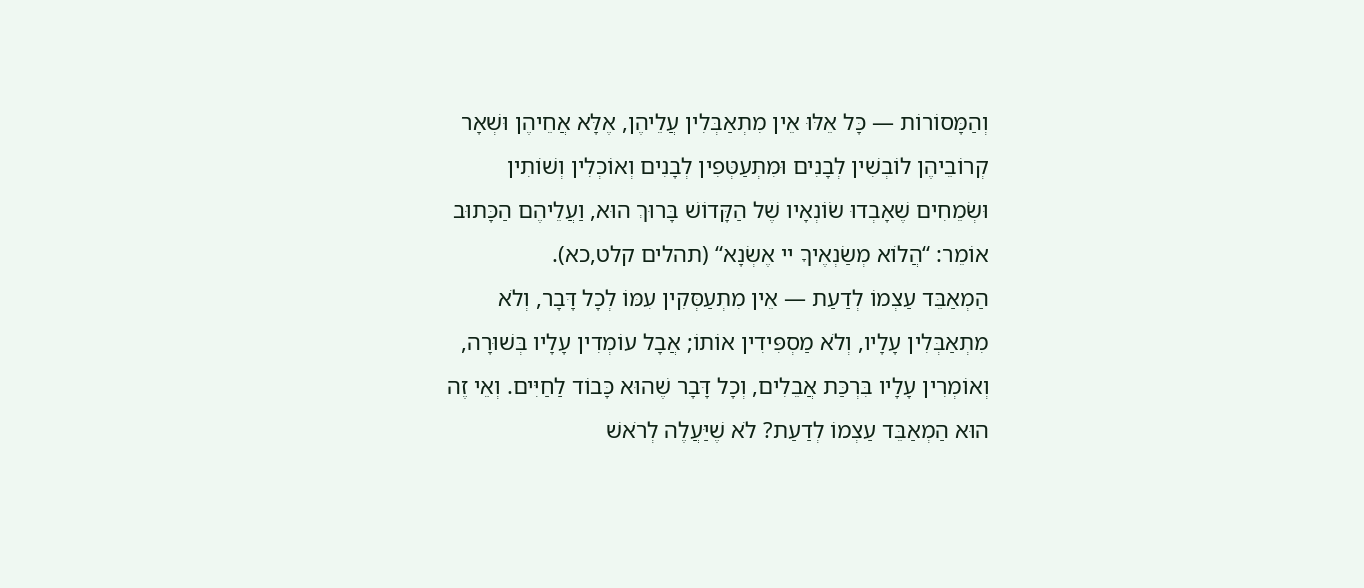וְהַמָּסוֹרוֹת — כָּל אֵלּוּ אֵין מִתְאַבְּלִין עֲלֵיהֶן, אֶלָּא אֲחֵיהֶן וּשְׁאָר קְרוֹבֵיהֶן לוֹבְשִׁין לְבָנִים וּמִתְעַטְּפִין לְבָנִים וְאוֹכְלִין וְשׁוֹתִין וּשְׂמֵחִים שֶׁאָבְדוּ שׂוֹנְאָיו שֶׁל הַקָּדוֹשׁ בָּרוּךְ הוּא, וַעֲלֵיהֶם הַכָּתוּב אוֹמֵר: “הֲלוֹא מְשַׂנְאֶיךָ יי אֶשְׂנָא“ (תהלים קלט,כא).
הַמְאַבֵּד עַצְמוֹ לְדַעַת — אֵין מִתְעַסְּקִין עִמּוֹ לְכָל דָּבָר, וְלֹא מִתְאַבְּלִין עָלָיו, וְלֹא מַסְפִּידִין אוֹתוֹ; אֲבָל עוֹמְדִין עָלָיו בְּשׁוּרָה, וְאוֹמְרִין עָלָיו בִּרְכַּת אֲבֵלִים, וְכָל דָּבָר שֶׁהוּא כָּבוֹד לַחַיִּים. וְאֵי זֶה הוּא הַמְאַבֵּד עַצְמוֹ לְדַעַת? לֹא שֶׁיַּעֲלֶה לְרֹאשׁ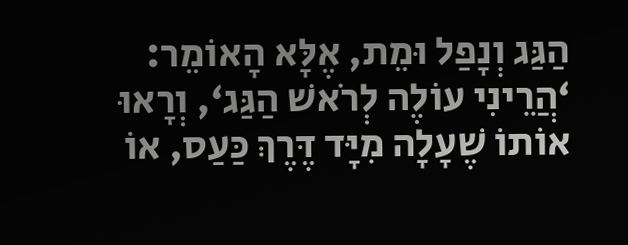הַגַּג וְנָפַל וּמֵת, אֶלָּא הָאוֹמֵר: ‘הֲרֵינִי עוֹלֶה לְרֹאשׁ הַגַּג‘, וְרָאוּ אוֹתוֹ שֶׁעָלָה מִיָּד דֶּרֶךְ כַּעַס, אוֹ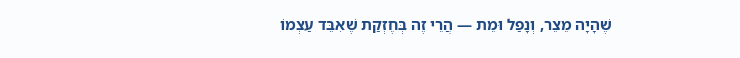שֶׁהָיָה מֵצֵר, וְנָפַל וּמֵת — הֲרֵי זֶה בְּחֶזְקַת שֶׁאִבֵּד עַצְמוֹ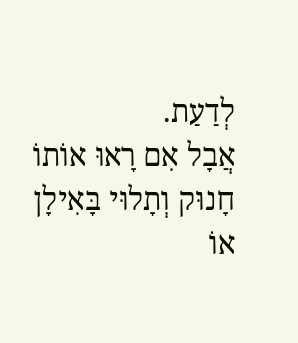לְדַעַת.
אֲבָל אִם רָאוּ אוֹתוֹ חָנוּק וְתָלוּי בָּאִילָן אוֹ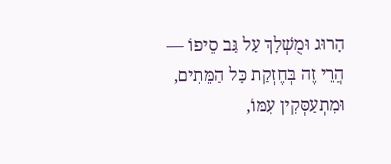הָרוּג וּמֻשְׁלָךְ עַל גַּב סֵיפוֹ — הֲרֵי זֶה בְּחֶזְקַת כָּל הַמֵּתִים, וּמִתְעַסְּקִין עִמּוֹ,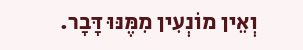וְאֵין מוֹנְעִין מִמֶּנּוּ דָּבָר.